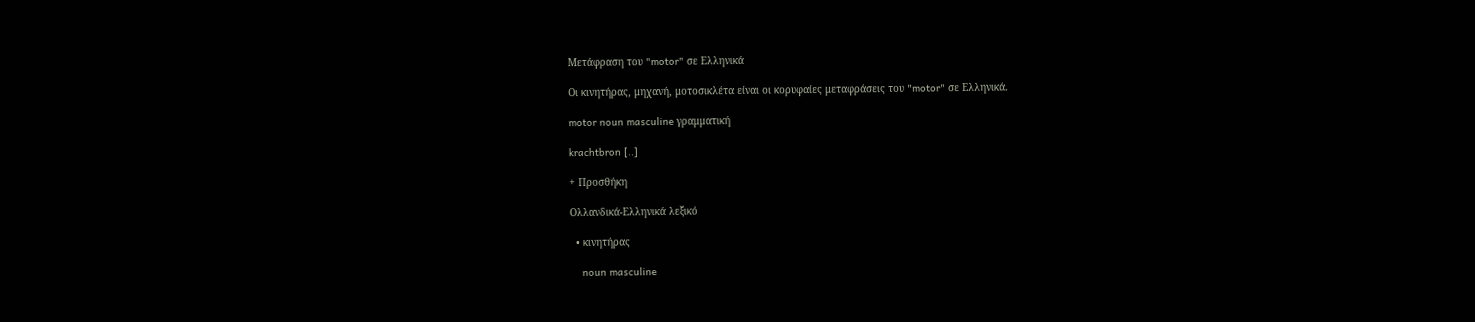Μετάφραση του "motor" σε Ελληνικά

Οι κινητήρας, μηχανή, μοτοσικλέτα είναι οι κορυφαίες μεταφράσεις του "motor" σε Ελληνικά.

motor noun masculine γραμματική

krachtbron [..]

+ Προσθήκη

Ολλανδικά-Ελληνικά λεξικό

  • κινητήρας

    noun masculine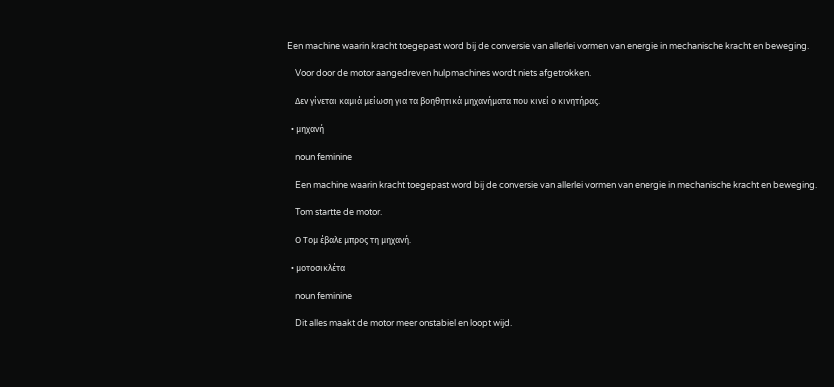Een machine waarin kracht toegepast word bij de conversie van allerlei vormen van energie in mechanische kracht en beweging.

    Voor door de motor aangedreven hulpmachines wordt niets afgetrokken.

    Δεν γίνεται καμιά μείωση για τα βοηθητικά μηχανήματα που κινεί ο κινητήρας.

  • μηχανή

    noun feminine

    Een machine waarin kracht toegepast word bij de conversie van allerlei vormen van energie in mechanische kracht en beweging.

    Tom startte de motor.

    Ο Τομ έβαλε μπρος τη μηχανή.

  • μοτοσικλέτα

    noun feminine

    Dit alles maakt de motor meer onstabiel en loopt wijd.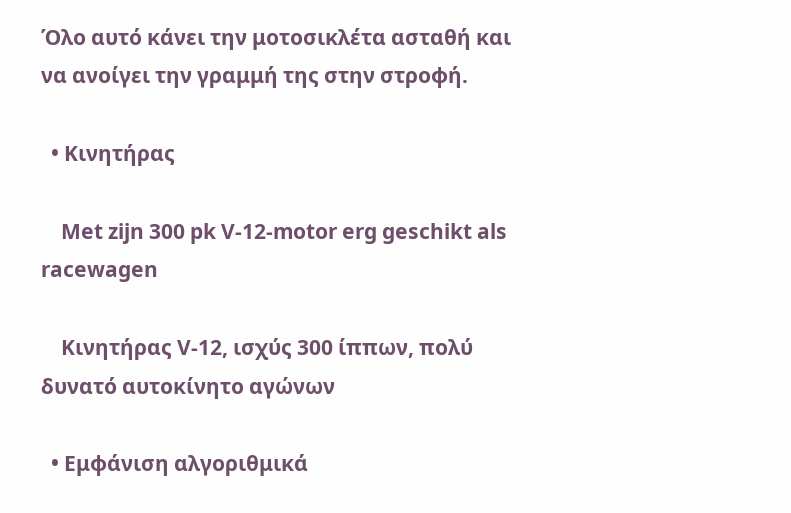Όλο αυτό κάνει την μοτοσικλέτα ασταθή και να ανοίγει την γραμμή της στην στροφή.

  • Κινητήρας

    Met zijn 300 pk V-12-motor erg geschikt als racewagen

    Κινητήρας V-12, ισχύς 300 ίππων, πολύ δυνατό αυτοκίνητο αγώνων

  • Εμφάνιση αλγοριθμικά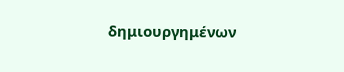δημιουργημένων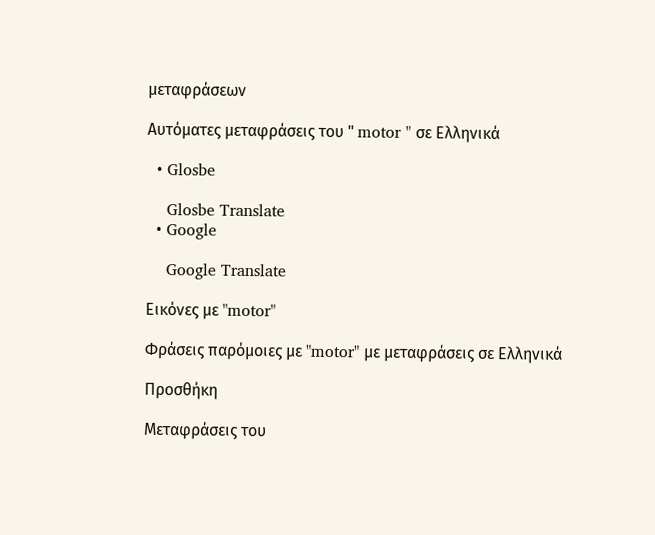μεταφράσεων

Αυτόματες μεταφράσεις του " motor " σε Ελληνικά

  • Glosbe

    Glosbe Translate
  • Google

    Google Translate

Εικόνες με "motor"

Φράσεις παρόμοιες με "motor" με μεταφράσεις σε Ελληνικά

Προσθήκη

Μεταφράσεις του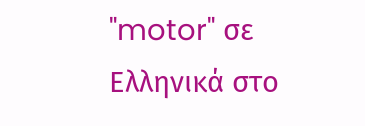"motor" σε Ελληνικά στο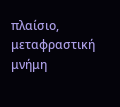πλαίσιο, μεταφραστική μνήμη